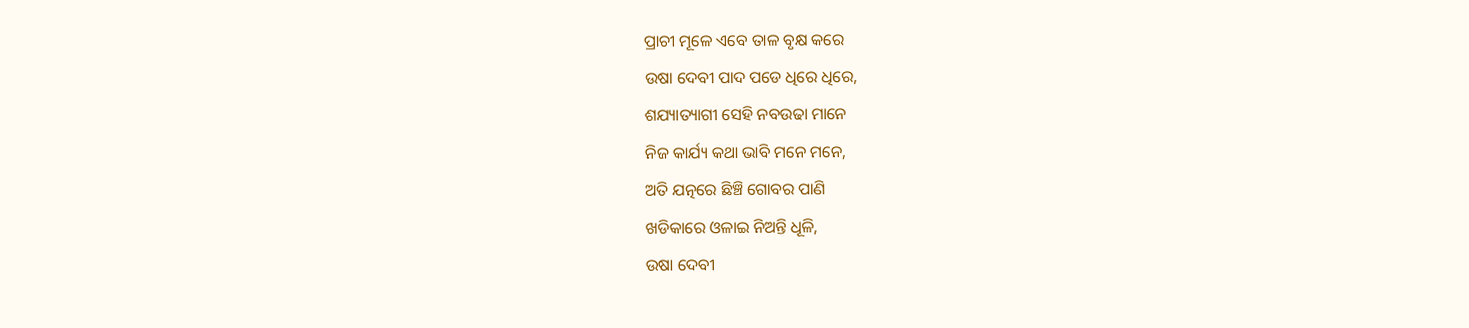ପ୍ରାଚୀ ମୂଳେ ଏବେ ତାଳ ବୃକ୍ଷ କରେ
ଉଷା ଦେବୀ ପାଦ ପଡେ ଧିରେ ଧିରେ,
ଶଯ୍ୟାତ୍ୟାଗୀ ସେହି ନବଉଢା ମାନେ
ନିଜ କାର୍ଯ୍ୟ କଥା ଭାବି ମନେ ମନେ,
ଅତି ଯତ୍ନରେ ଛିଞ୍ଚି ଗୋବର ପାଣି
ଖଡିକାରେ ଓଳାଇ ନିଅନ୍ତି ଧୂଳି,
ଉଷା ଦେବୀ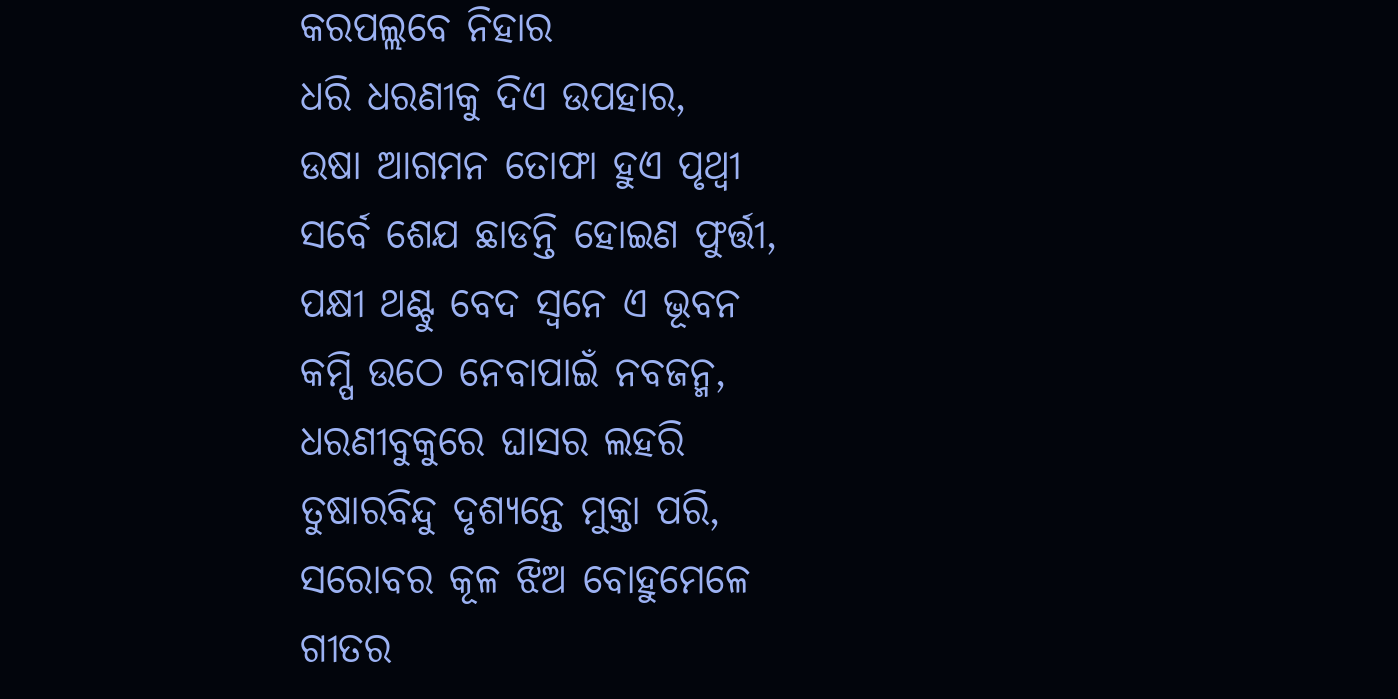କରପଲ୍ଲବେ ନିହାର
ଧରି ଧରଣୀକୁ ଦିଏ ଉପହାର,
ଉଷା ଆଗମନ ତୋଫା ହୁଏ ପୃଥ୍ବୀ
ସର୍ବେ ଶେଯ ଛାଡନ୍ତି ହୋଇଣ ଫୁର୍ତ୍ତୀ,
ପକ୍ଷୀ ଥଣ୍ଟୁ ବେଦ ସ୍ବନେ ଏ ଭୂବନ
କମ୍ପି ଉଠେ ନେବାପାଇଁ ନବଜନ୍ମ,
ଧରଣୀବୁକୁରେ ଘାସର ଲହରି
ତୁଷାରବିନ୍ଦୁ ଦୃଶ୍ୟନ୍ତେ ମୁକ୍ତା ପରି,
ସରୋବର କୂଳ ଝିଅ ବୋହୁମେଳେ
ଗୀତର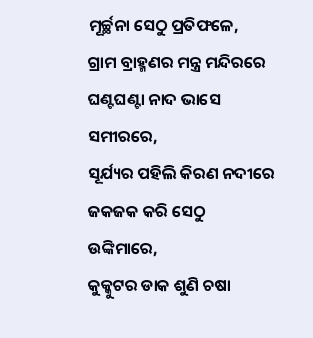ମୂର୍ଚ୍ଛନା ସେଠୁ ପ୍ରତିଫଳେ,
ଗ୍ରାମ ବ୍ରାହ୍ମଣର ମନ୍ତ୍ର ମନ୍ଦିରରେ
ଘଣ୍ଟଘଣ୍ଟା ନାଦ ଭାସେ ସମୀରରେ,
ସୂର୍ଯ୍ୟର ପହିଲି କିରଣ ନଦୀରେ
ଜକଜକ କରି ସେଠୁ ଉଙ୍କିମାରେ,
କୁକ୍କୁଟର ଡାକ ଶୁଣି ଚଷା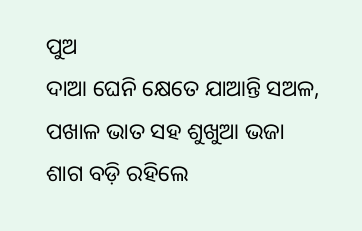ପୁଅ
ଦାଆ ଘେନି କ୍ଷେତେ ଯାଆନ୍ତି ସଅଳ,
ପଖାଳ ଭାତ ସହ ଶୁଖୁଆ ଭଜା
ଶାଗ ବଡ଼ି ରହିଲେ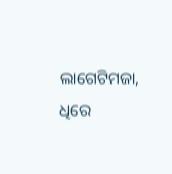ଲାଗେଟିମଜା,
ଧିରେ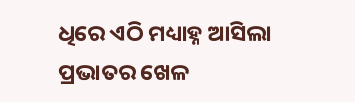ଧିରେ ଏଠି ମଧ୍ୟାହ୍ନ ଆସିଲା
ପ୍ରଭାତର ଖେଳ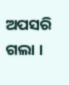ଅପସରି ଗଲା ।